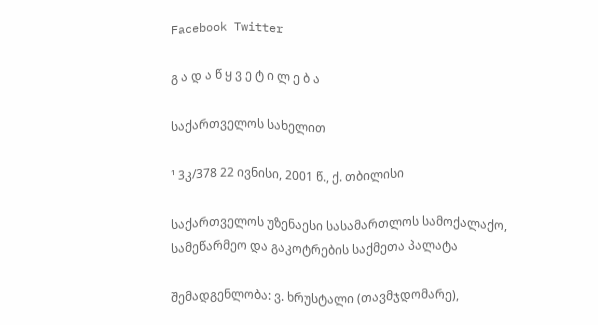Facebook Twitter

გ ა დ ა წ ყ ვ ე ტ ი ლ ე ბ ა

საქართველოს სახელით

¹ 3კ/378 22 ივნისი, 2001 წ., ქ. თბილისი

საქართველოს უზენაესი სასამართლოს სამოქალაქო, სამეწარმეო და გაკოტრების საქმეთა პალატა

შემადგენლობა: ვ. ხრუსტალი (თავმჯდომარე),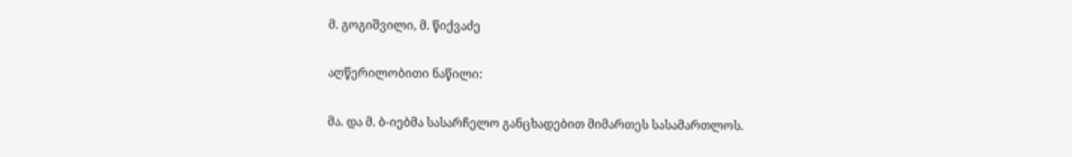მ. გოგიშვილი, მ. წიქვაძე

აღწერილობითი ნაწილი:

მა. და მ. ბ-იებმა სასარჩელო განცხადებით მიმართეს სასამართლოს.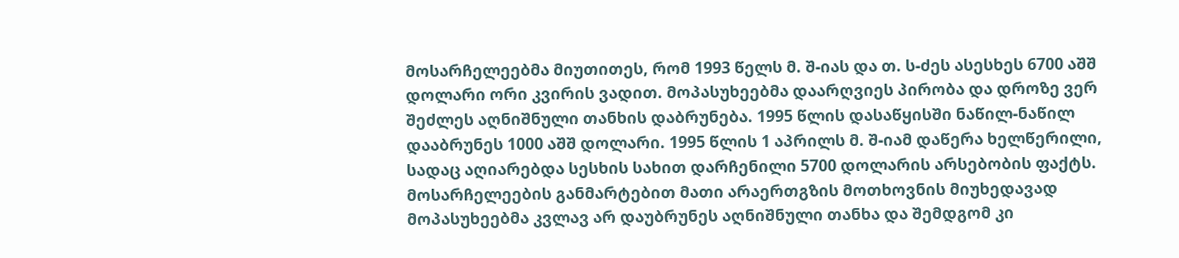მოსარჩელეებმა მიუთითეს, რომ 1993 წელს მ. შ-იას და თ. ს-ძეს ასესხეს 6700 აშშ დოლარი ორი კვირის ვადით. მოპასუხეებმა დაარღვიეს პირობა და დროზე ვერ შეძლეს აღნიშნული თანხის დაბრუნება. 1995 წლის დასაწყისში ნაწილ-ნაწილ დააბრუნეს 1000 აშშ დოლარი. 1995 წლის 1 აპრილს მ. შ-იამ დაწერა ხელწერილი, სადაც აღიარებდა სესხის სახით დარჩენილი 5700 დოლარის არსებობის ფაქტს. მოსარჩელეების განმარტებით მათი არაერთგზის მოთხოვნის მიუხედავად მოპასუხეებმა კვლავ არ დაუბრუნეს აღნიშნული თანხა და შემდგომ კი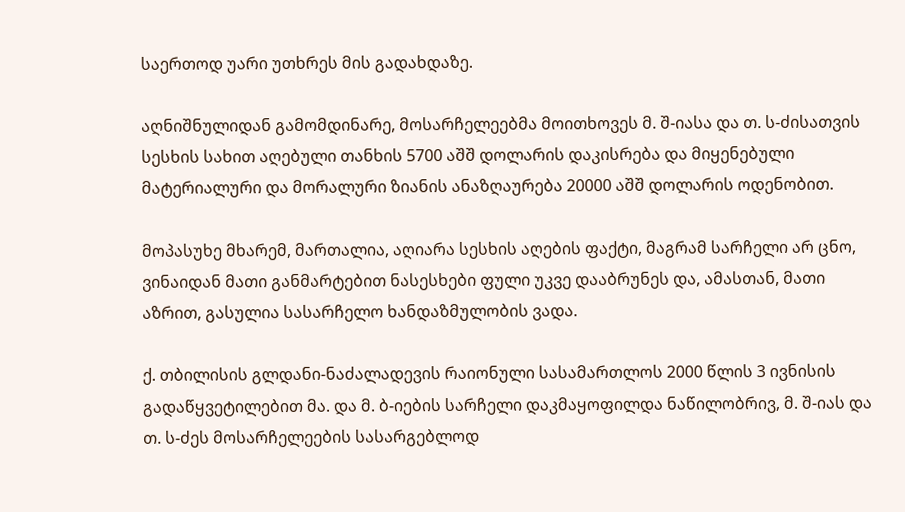საერთოდ უარი უთხრეს მის გადახდაზე.

აღნიშნულიდან გამომდინარე, მოსარჩელეებმა მოითხოვეს მ. შ-იასა და თ. ს-ძისათვის სესხის სახით აღებული თანხის 5700 აშშ დოლარის დაკისრება და მიყენებული მატერიალური და მორალური ზიანის ანაზღაურება 20000 აშშ დოლარის ოდენობით.

მოპასუხე მხარემ, მართალია, აღიარა სესხის აღების ფაქტი, მაგრამ სარჩელი არ ცნო, ვინაიდან მათი განმარტებით ნასესხები ფული უკვე დააბრუნეს და, ამასთან, მათი აზრით, გასულია სასარჩელო ხანდაზმულობის ვადა.

ქ. თბილისის გლდანი-ნაძალადევის რაიონული სასამართლოს 2000 წლის 3 ივნისის გადაწყვეტილებით მა. და მ. ბ-იების სარჩელი დაკმაყოფილდა ნაწილობრივ, მ. შ-იას და თ. ს-ძეს მოსარჩელეების სასარგებლოდ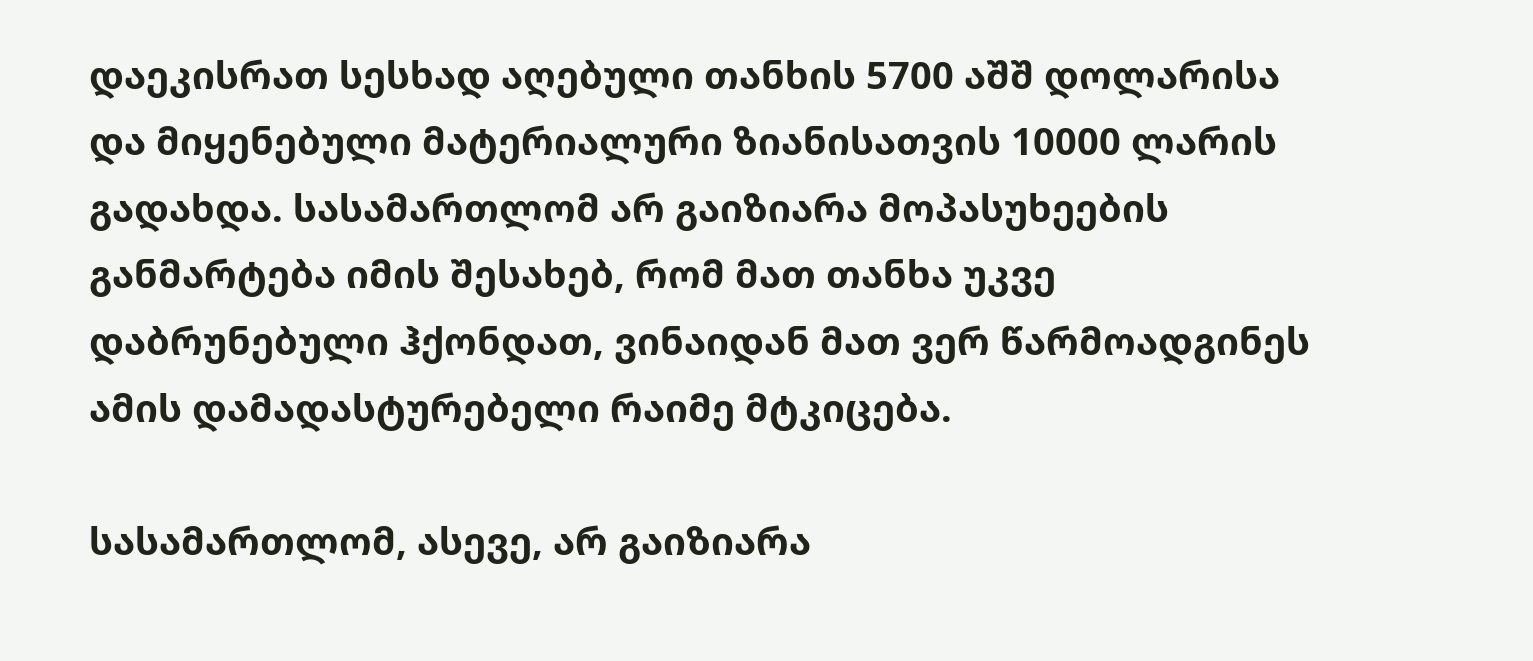დაეკისრათ სესხად აღებული თანხის 5700 აშშ დოლარისა და მიყენებული მატერიალური ზიანისათვის 10000 ლარის გადახდა. სასამართლომ არ გაიზიარა მოპასუხეების განმარტება იმის შესახებ, რომ მათ თანხა უკვე დაბრუნებული ჰქონდათ, ვინაიდან მათ ვერ წარმოადგინეს ამის დამადასტურებელი რაიმე მტკიცება.

სასამართლომ, ასევე, არ გაიზიარა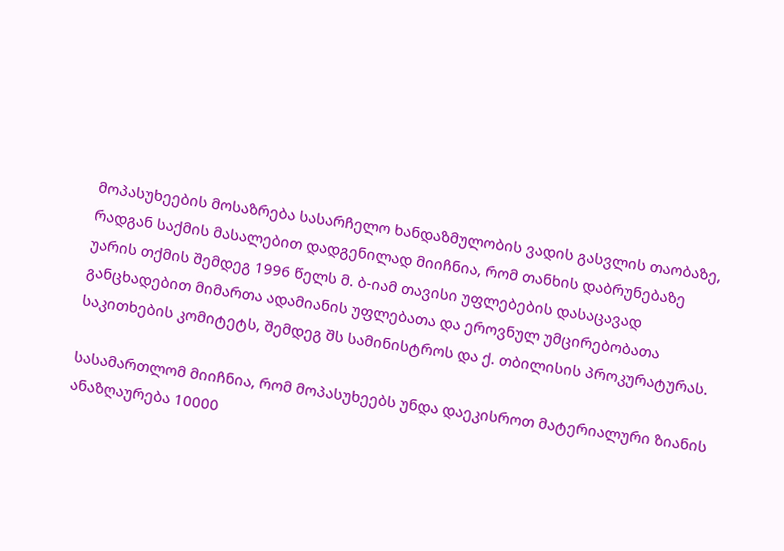მოპასუხეების მოსაზრება სასარჩელო ხანდაზმულობის ვადის გასვლის თაობაზე, რადგან საქმის მასალებით დადგენილად მიიჩნია, რომ თანხის დაბრუნებაზე უარის თქმის შემდეგ 1996 წელს მ. ბ-იამ თავისი უფლებების დასაცავად განცხადებით მიმართა ადამიანის უფლებათა და ეროვნულ უმცირებობათა საკითხების კომიტეტს, შემდეგ შს სამინისტროს და ქ. თბილისის პროკურატურას.

სასამართლომ მიიჩნია, რომ მოპასუხეებს უნდა დაეკისროთ მატერიალური ზიანის ანაზღაურება 10000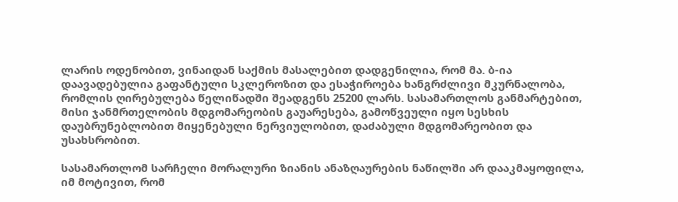ლარის ოდენობით, ვინაიდან საქმის მასალებით დადგენილია, რომ მა. ბ-ია დაავადებულია გაფანტული სკლეროზით და ესაჭიროება ხანგრძლივი მკურნალობა, რომლის ღირებულება წელიწადში შეადგენს 25200 ლარს. სასამართლოს განმარტებით, მისი ჯანმრთელობის მდგომარეობის გაუარესება, გამოწვეული იყო სესხის დაუბრუნებლობით მიყენებული ნერვიულობით, დაძაბული მდგომარეობით და უსახსრობით.

სასამართლომ სარჩელი მორალური ზიანის ანაზღაურების ნაწილში არ დააკმაყოფილა, იმ მოტივით, რომ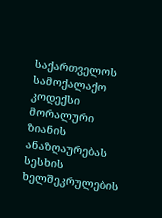საქართველოს სამოქალაქო კოდექსი მორალური ზიანის ანაზღაურებას სესხის ხელშეკრულების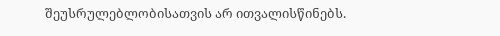შეუსრულებლობისათვის არ ითვალისწინებს.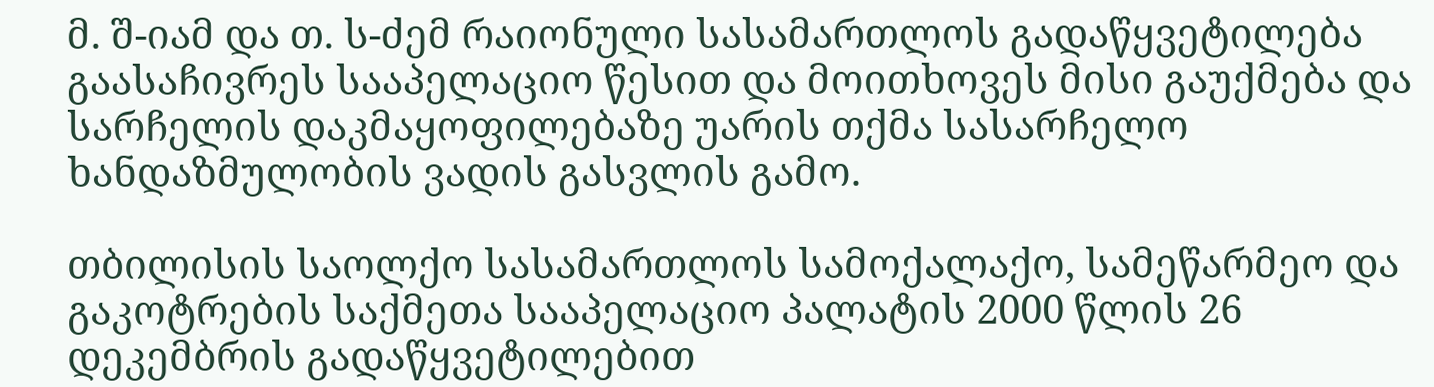მ. შ-იამ და თ. ს-ძემ რაიონული სასამართლოს გადაწყვეტილება გაასაჩივრეს სააპელაციო წესით და მოითხოვეს მისი გაუქმება და სარჩელის დაკმაყოფილებაზე უარის თქმა სასარჩელო ხანდაზმულობის ვადის გასვლის გამო.

თბილისის საოლქო სასამართლოს სამოქალაქო, სამეწარმეო და გაკოტრების საქმეთა სააპელაციო პალატის 2000 წლის 26 დეკემბრის გადაწყვეტილებით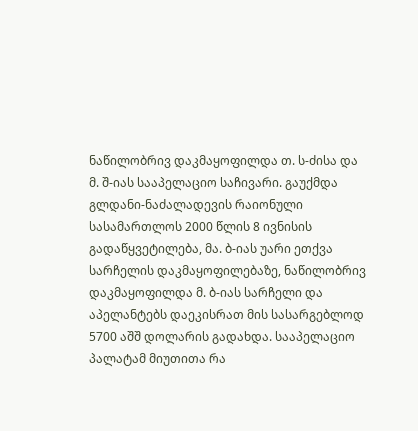ნაწილობრივ დაკმაყოფილდა თ. ს-ძისა და მ. შ-იას სააპელაციო საჩივარი. გაუქმდა გლდანი-ნაძალადევის რაიონული სასამართლოს 2000 წლის 8 ივნისის გადაწყვეტილება, მა. ბ-იას უარი ეთქვა სარჩელის დაკმაყოფილებაზე, ნაწილობრივ დაკმაყოფილდა მ. ბ-იას სარჩელი და აპელანტებს დაეკისრათ მის სასარგებლოდ 5700 აშშ დოლარის გადახდა. სააპელაციო პალატამ მიუთითა რა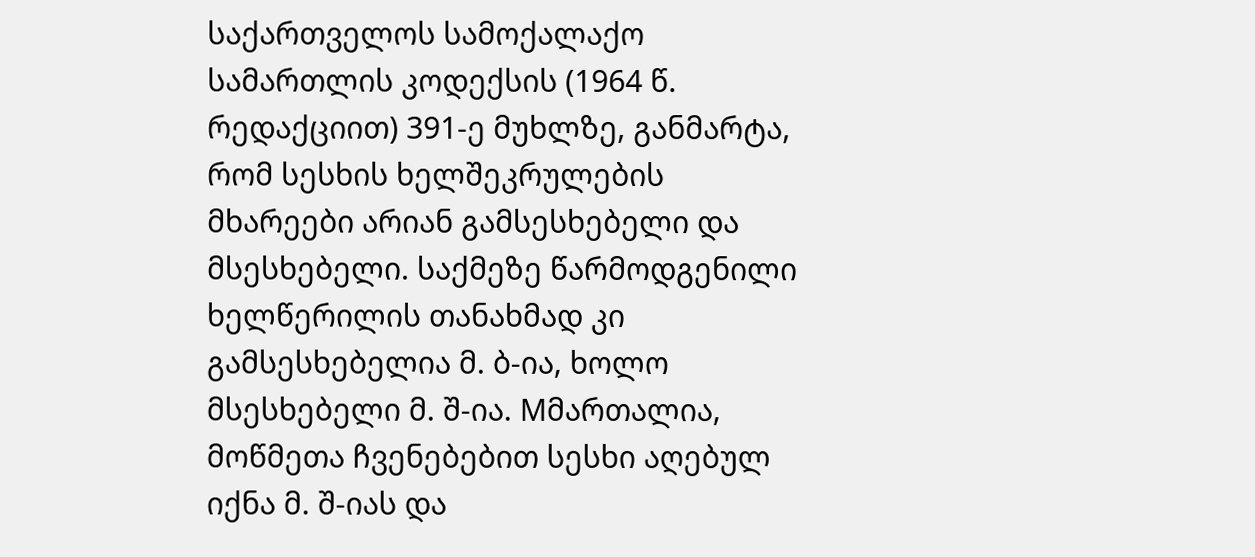საქართველოს სამოქალაქო სამართლის კოდექსის (1964 წ. რედაქციით) 391-ე მუხლზე, განმარტა, რომ სესხის ხელშეკრულების მხარეები არიან გამსესხებელი და მსესხებელი. საქმეზე წარმოდგენილი ხელწერილის თანახმად კი გამსესხებელია მ. ბ-ია, ხოლო მსესხებელი მ. შ-ია. Mმართალია, მოწმეთა ჩვენებებით სესხი აღებულ იქნა მ. შ-იას და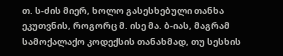თ. ს-ძის მიერ, ხოლო გასესხებული თანხა ეკუთვნის, როგორც მ. ისე მა. ბ-იას, მაგრამ სამოქალაქო კოდექსის თანახმად, თუ სესხის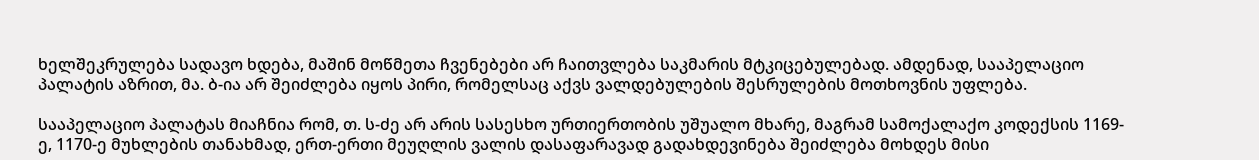ხელშეკრულება სადავო ხდება, მაშინ მოწმეთა ჩვენებები არ ჩაითვლება საკმარის მტკიცებულებად. ამდენად, სააპელაციო პალატის აზრით, მა. ბ-ია არ შეიძლება იყოს პირი, რომელსაც აქვს ვალდებულების შესრულების მოთხოვნის უფლება.

სააპელაციო პალატას მიაჩნია რომ, თ. ს-ძე არ არის სასესხო ურთიერთობის უშუალო მხარე, მაგრამ სამოქალაქო კოდექსის 1169-ე, 1170-ე მუხლების თანახმად, ერთ-ერთი მეუღლის ვალის დასაფარავად გადახდევინება შეიძლება მოხდეს მისი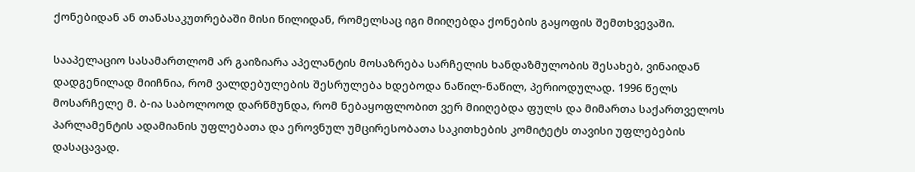ქონებიდან ან თანასაკუთრებაში მისი წილიდან, რომელსაც იგი მიიღებდა ქონების გაყოფის შემთხვევაში.

სააპელაციო სასამართლომ არ გაიზიარა აპელანტის მოსაზრება სარჩელის ხანდაზმულობის შესახებ, ვინაიდან დადგენილად მიიჩნია, რომ ვალდებულების შესრულება ხდებოდა ნაწილ-ნაწილ, პერიოდულად. 1996 წელს მოსარჩელე მ. ბ-ია საბოლოოდ დარწმუნდა, რომ ნებაყოფლობით ვერ მიიღებდა ფულს და მიმართა საქართველოს პარლამენტის ადამიანის უფლებათა და ეროვნულ უმცირესობათა საკითხების კომიტეტს თავისი უფლებების დასაცავად.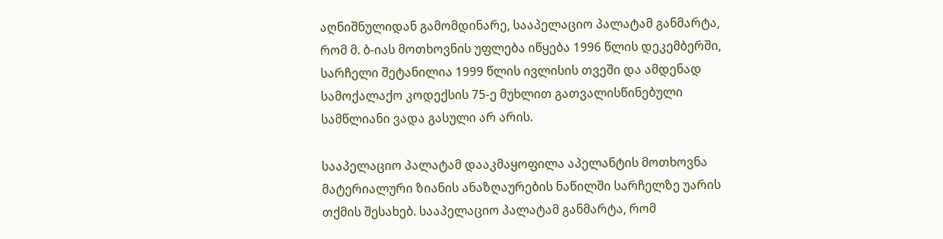აღნიშნულიდან გამომდინარე, სააპელაციო პალატამ განმარტა, რომ მ. ბ-იას მოთხოვნის უფლება იწყება 1996 წლის დეკემბერში, სარჩელი შეტანილია 1999 წლის ივლისის თვეში და ამდენად სამოქალაქო კოდექსის 75-ე მუხლით გათვალისწინებული სამწლიანი ვადა გასული არ არის.

სააპელაციო პალატამ დააკმაყოფილა აპელანტის მოთხოვნა მატერიალური ზიანის ანაზღაურების ნაწილში სარჩელზე უარის თქმის შესახებ. სააპელაციო პალატამ განმარტა, რომ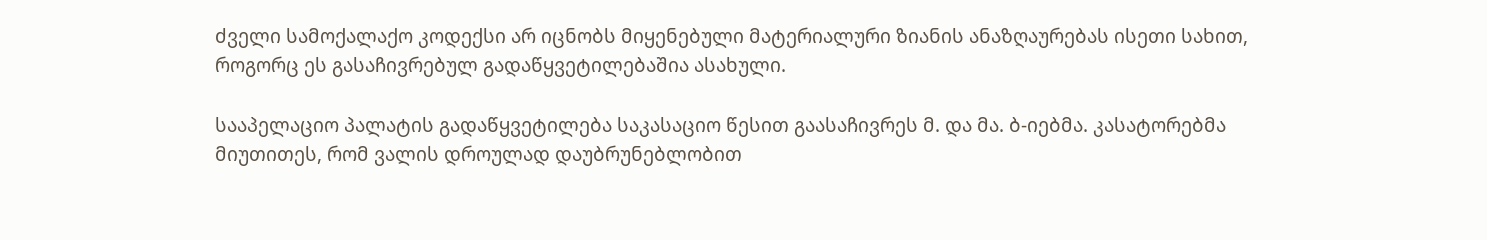ძველი სამოქალაქო კოდექსი არ იცნობს მიყენებული მატერიალური ზიანის ანაზღაურებას ისეთი სახით, როგორც ეს გასაჩივრებულ გადაწყვეტილებაშია ასახული.

სააპელაციო პალატის გადაწყვეტილება საკასაციო წესით გაასაჩივრეს მ. და მა. ბ-იებმა. კასატორებმა მიუთითეს, რომ ვალის დროულად დაუბრუნებლობით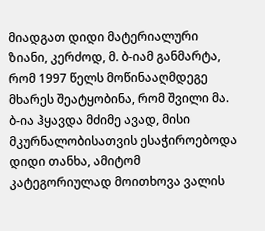მიადგათ დიდი მატერიალური ზიანი, კერძოდ, მ. ბ-იამ განმარტა, რომ 1997 წელს მოწინააღმდეგე მხარეს შეატყობინა, რომ შვილი მა. ბ-ია ჰყავდა მძიმე ავად, მისი მკურნალობისათვის ესაჭიროებოდა დიდი თანხა, ამიტომ კატეგორიულად მოითხოვა ვალის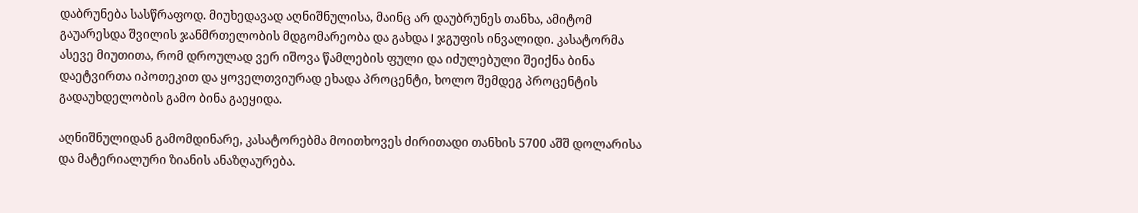დაბრუნება სასწრაფოდ. მიუხედავად აღნიშნულისა, მაინც არ დაუბრუნეს თანხა, ამიტომ გაუარესდა შვილის ჯანმრთელობის მდგომარეობა და გახდა I ჯგუფის ინვალიდი. კასატორმა ასევე მიუთითა, რომ დროულად ვერ იშოვა წამლების ფული და იძულებული შეიქნა ბინა დაეტვირთა იპოთეკით და ყოველთვიურად ეხადა პროცენტი, ხოლო შემდეგ პროცენტის გადაუხდელობის გამო ბინა გაეყიდა.

აღნიშნულიდან გამომდინარე, კასატორებმა მოითხოვეს ძირითადი თანხის 5700 აშშ დოლარისა და მატერიალური ზიანის ანაზღაურება.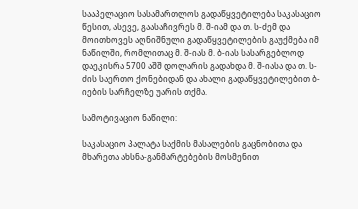სააპელაციო სასამართლოს გადაწყვეტილება საკასაციო წესით, ასევე, გაასაჩივრეს მ. შ-იამ და თ. ს-ძემ და მოითხოვეს აღნიშნული გადაწყვეტილების გაუქმება იმ ნაწილში, რომლითაც მ. შ-იას მ. ბ-იას სასარგებლოდ დაეკისრა 5700 აშშ დოლარის გადახდა მ. შ-იასა და თ. ს-ძის საერთო ქონებიდან და ახალი გადაწყვეტილებით ბ-იების სარჩელზე უარის თქმა.

სამოტივაციო ნაწილი:

საკასაციო პალატა საქმის მასალების გაცნობითა და მხარეთა ახსნა-განმარტებების მოსმენით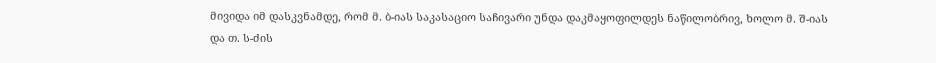მივიდა იმ დასკვნამდე, რომ მ. ბ-იას საკასაციო საჩივარი უნდა დაკმაყოფილდეს ნაწილობრივ, ხოლო მ. შ-იას და თ. ს-ძის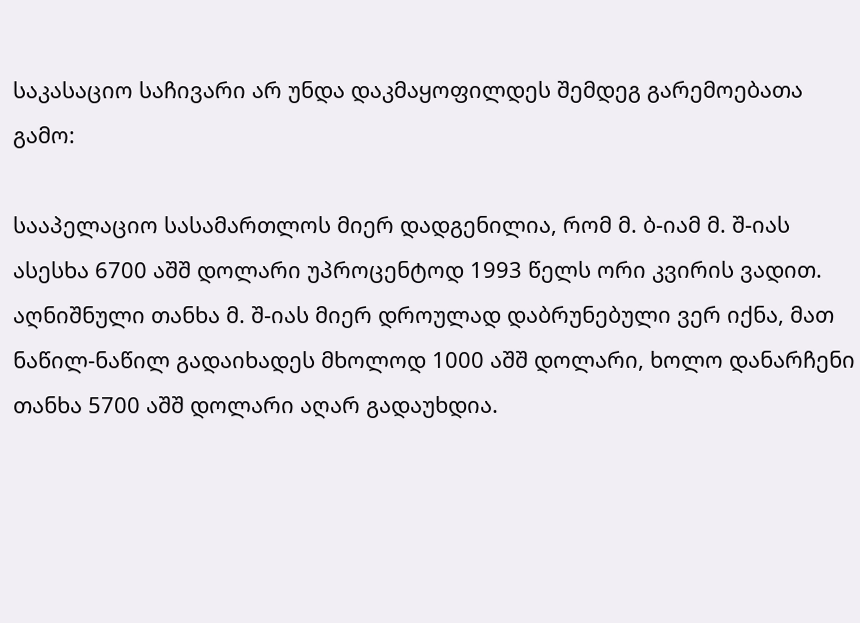საკასაციო საჩივარი არ უნდა დაკმაყოფილდეს შემდეგ გარემოებათა გამო:

სააპელაციო სასამართლოს მიერ დადგენილია, რომ მ. ბ-იამ მ. შ-იას ასესხა 6700 აშშ დოლარი უპროცენტოდ 1993 წელს ორი კვირის ვადით. აღნიშნული თანხა მ. შ-იას მიერ დროულად დაბრუნებული ვერ იქნა, მათ ნაწილ-ნაწილ გადაიხადეს მხოლოდ 1000 აშშ დოლარი, ხოლო დანარჩენი თანხა 5700 აშშ დოლარი აღარ გადაუხდია.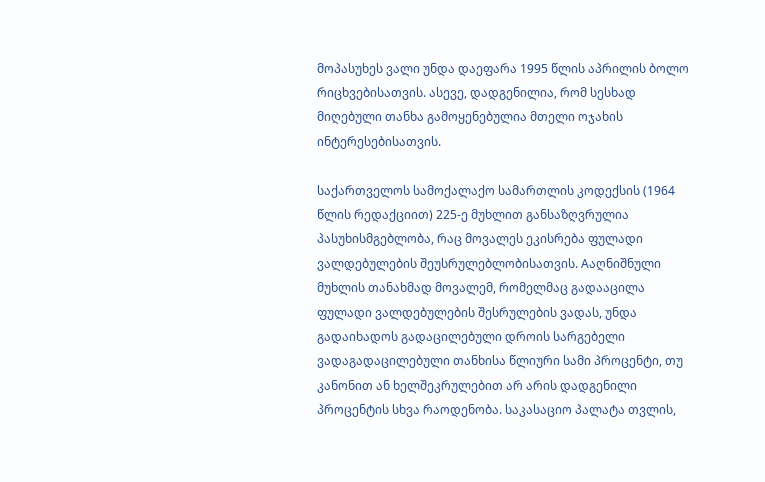მოპასუხეს ვალი უნდა დაეფარა 1995 წლის აპრილის ბოლო რიცხვებისათვის. ასევე, დადგენილია, რომ სესხად მიღებული თანხა გამოყენებულია მთელი ოჯახის ინტერესებისათვის.

საქართველოს სამოქალაქო სამართლის კოდექსის (1964 წლის რედაქციით) 225-ე მუხლით განსაზღვრულია პასუხისმგებლობა, რაც მოვალეს ეკისრება ფულადი ვალდებულების შეუსრულებლობისათვის. Aაღნიშნული მუხლის თანახმად მოვალემ, რომელმაც გადააცილა ფულადი ვალდებულების შესრულების ვადას, უნდა გადაიხადოს გადაცილებული დროის სარგებელი ვადაგადაცილებული თანხისა წლიური სამი პროცენტი, თუ კანონით ან ხელშეკრულებით არ არის დადგენილი პროცენტის სხვა რაოდენობა. საკასაციო პალატა თვლის,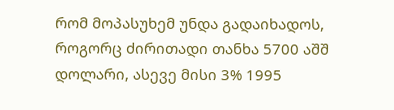რომ მოპასუხემ უნდა გადაიხადოს, როგორც ძირითადი თანხა 5700 აშშ დოლარი, ასევე მისი 3% 1995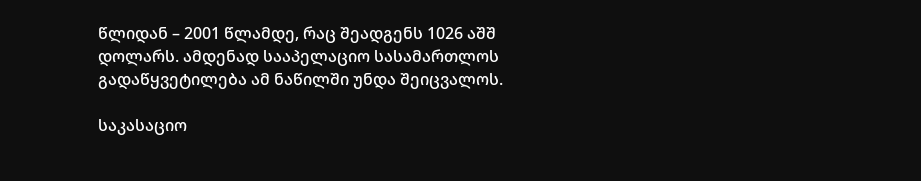წლიდან – 2001 წლამდე, რაც შეადგენს 1026 აშშ დოლარს. ამდენად სააპელაციო სასამართლოს გადაწყვეტილება ამ ნაწილში უნდა შეიცვალოს.

საკასაციო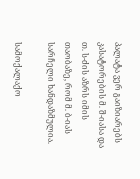პალატა ვერ გაიზიარებს კასატორების მ. შ-იასა და თ. ს-ძის აზრს იმის თაობაზე, რომ მ. ბ-იას სარჩელი ხანდაზმულია.

სამოქალაქო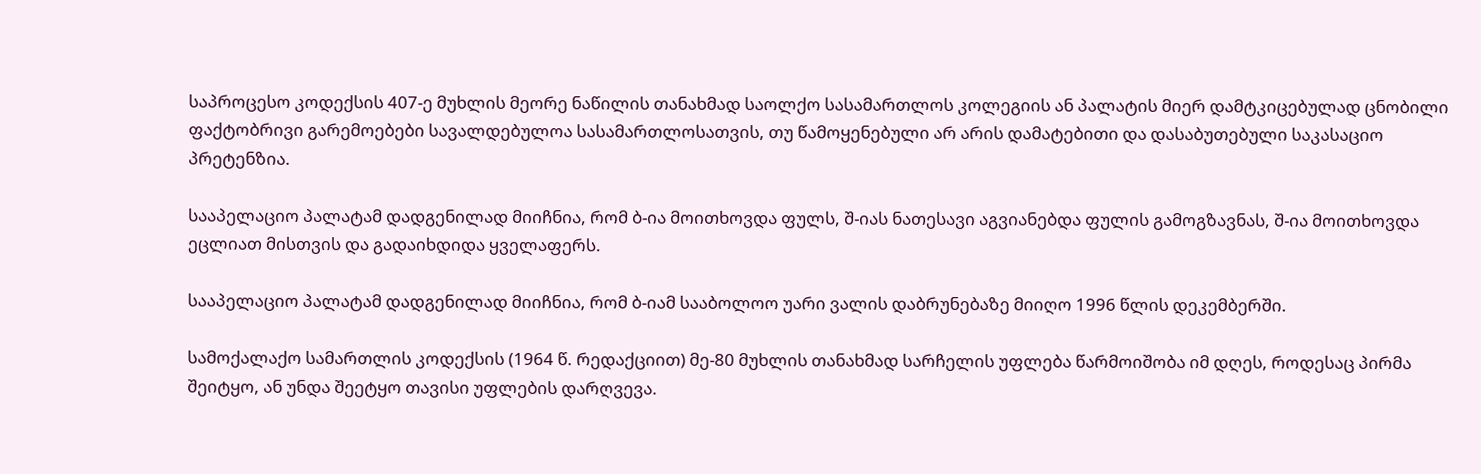საპროცესო კოდექსის 407-ე მუხლის მეორე ნაწილის თანახმად საოლქო სასამართლოს კოლეგიის ან პალატის მიერ დამტკიცებულად ცნობილი ფაქტობრივი გარემოებები სავალდებულოა სასამართლოსათვის, თუ წამოყენებული არ არის დამატებითი და დასაბუთებული საკასაციო პრეტენზია.

სააპელაციო პალატამ დადგენილად მიიჩნია, რომ ბ-ია მოითხოვდა ფულს, შ-იას ნათესავი აგვიანებდა ფულის გამოგზავნას, შ-ია მოითხოვდა ეცლიათ მისთვის და გადაიხდიდა ყველაფერს.

სააპელაციო პალატამ დადგენილად მიიჩნია, რომ ბ-იამ სააბოლოო უარი ვალის დაბრუნებაზე მიიღო 1996 წლის დეკემბერში.

სამოქალაქო სამართლის კოდექსის (1964 წ. რედაქციით) მე-80 მუხლის თანახმად სარჩელის უფლება წარმოიშობა იმ დღეს, როდესაც პირმა შეიტყო, ან უნდა შეეტყო თავისი უფლების დარღვევა.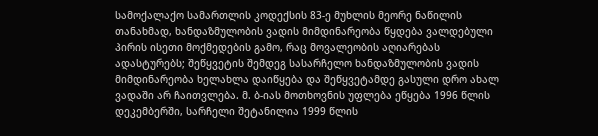სამოქალაქო სამართლის კოდექსის 83-ე მუხლის მეორე ნაწილის თანახმად, ხანდაზმულობის ვადის მიმდინარეობა წყდება ვალდებული პირის ისეთი მოქმედების გამო, რაც მოვალეობის აღიარებას ადასტურებს; შეწყვეტის შემდეგ სასარჩელო ხანდაზმულობის ვადის მიმდინარეობა ხელახლა დაიწყება და შეწყვეტამდე გასული დრო ახალ ვადაში არ ჩაითვლება. მ. ბ-იას მოთხოვნის უფლება ეწყება 1996 წლის დეკემბერში, სარჩელი შეტანილია 1999 წლის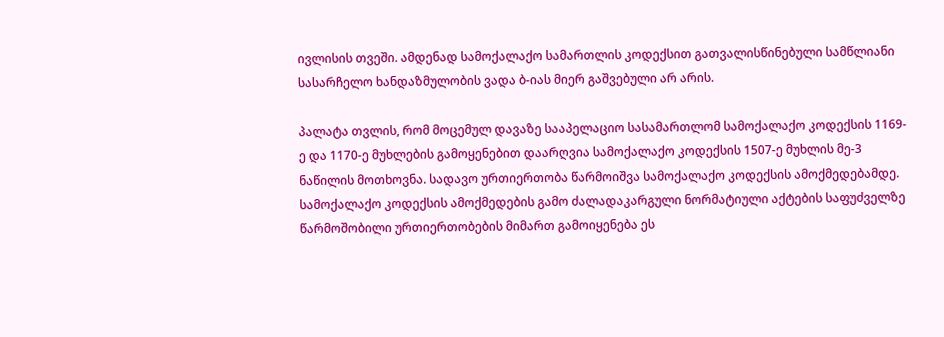ივლისის თვეში. ამდენად სამოქალაქო სამართლის კოდექსით გათვალისწინებული სამწლიანი სასარჩელო ხანდაზმულობის ვადა ბ-იას მიერ გაშვებული არ არის.

პალატა თვლის, რომ მოცემულ დავაზე სააპელაციო სასამართლომ სამოქალაქო კოდექსის 1169-ე და 1170-ე მუხლების გამოყენებით დაარღვია სამოქალაქო კოდექსის 1507-ე მუხლის მე-3 ნაწილის მოთხოვნა. სადავო ურთიერთობა წარმოიშვა სამოქალაქო კოდექსის ამოქმედებამდე. სამოქალაქო კოდექსის ამოქმედების გამო ძალადაკარგული ნორმატიული აქტების საფუძველზე წარმოშობილი ურთიერთობების მიმართ გამოიყენება ეს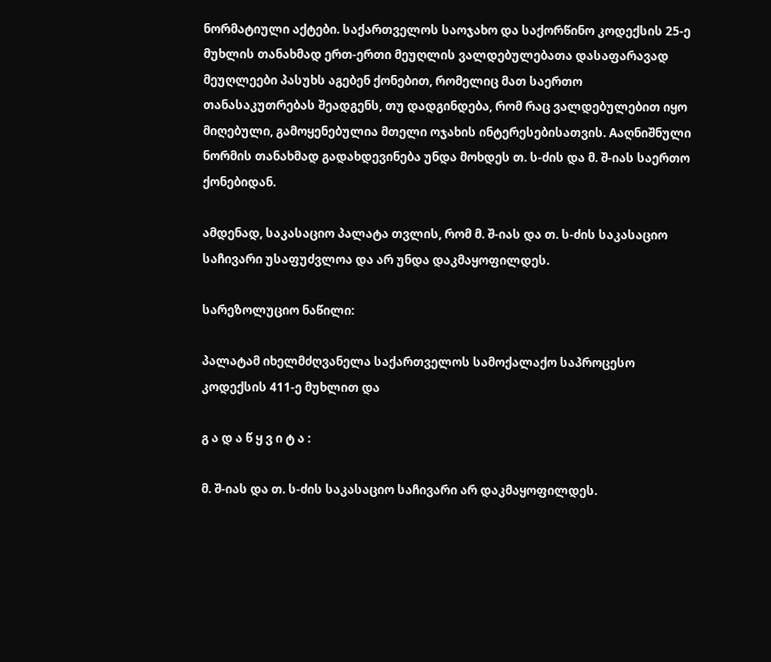ნორმატიული აქტები. საქართველოს საოჯახო და საქორწინო კოდექსის 25-ე მუხლის თანახმად ერთ-ერთი მეუღლის ვალდებულებათა დასაფარავად მეუღლეები პასუხს აგებენ ქონებით, რომელიც მათ საერთო თანასაკუთრებას შეადგენს, თუ დადგინდება, რომ რაც ვალდებულებით იყო მიღებული, გამოყენებულია მთელი ოჯახის ინტერესებისათვის. Aაღნიშნული ნორმის თანახმად გადახდევინება უნდა მოხდეს თ. ს-ძის და მ. შ-იას საერთო ქონებიდან.

ამდენად, საკასაციო პალატა თვლის, რომ მ. შ-იას და თ. ს-ძის საკასაციო საჩივარი უსაფუძვლოა და არ უნდა დაკმაყოფილდეს.

სარეზოლუციო ნაწილი:

პალატამ იხელმძღვანელა საქართველოს სამოქალაქო საპროცესო კოდექსის 411-ე მუხლით და

გ ა დ ა წ ყ ვ ი ტ ა :

მ. შ-იას და თ. ს-ძის საკასაციო საჩივარი არ დაკმაყოფილდეს.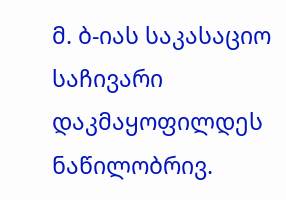მ. ბ-იას საკასაციო საჩივარი დაკმაყოფილდეს ნაწილობრივ.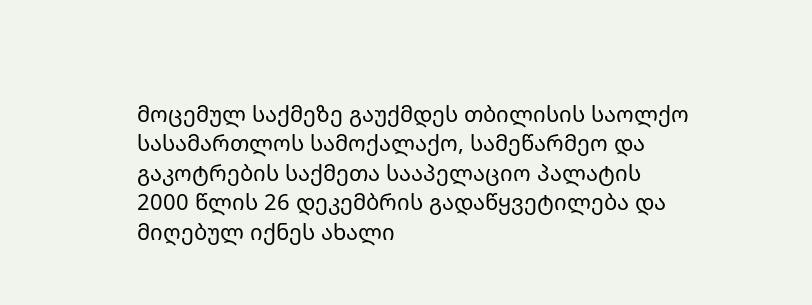მოცემულ საქმეზე გაუქმდეს თბილისის საოლქო სასამართლოს სამოქალაქო, სამეწარმეო და გაკოტრების საქმეთა სააპელაციო პალატის 2000 წლის 26 დეკემბრის გადაწყვეტილება და მიღებულ იქნეს ახალი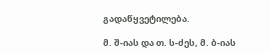გადაწყვეტილება.

მ. შ-იას და თ. ს-ძეს, მ. ბ-იას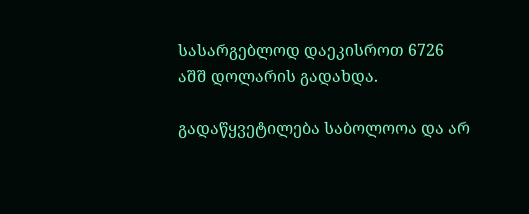სასარგებლოდ დაეკისროთ 6726 აშშ დოლარის გადახდა.

გადაწყვეტილება საბოლოოა და არ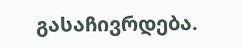გასაჩივრდება.